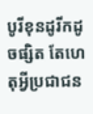បូរីខុនដូរីកដូចផ្សិត តែហេតុអ្វីប្រជាជន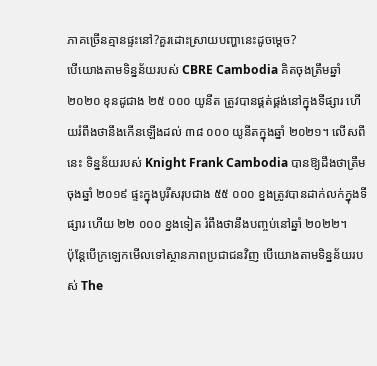ភាគច្រើនគ្មានផ្ទះនៅ?គួរដោះស្រាយបញ្ហានេះដូចម្ដេច?
បើយោងតាមទិន្នន័យរបស់ CBRE Cambodia គិតចុងត្រឹមឆ្នាំ ២០២០ ខុនដូជាង ២៥ ០០០ យូនីត ត្រូវបានផ្គត់ផ្គង់នៅក្នុងទីផ្សារ ហើយរំពឹងថានឹងកើនឡើងដល់ ៣៨ ០០០ យូនីតក្នុងឆ្នាំ ២០២១។ លើសពីនេះ ទិន្នន័យរបស់ Knight Frank Cambodia បានឱ្យដឹងថាត្រឹមចុងឆ្នាំ ២០១៩ ផ្ទះក្នុងបូរីសរុបជាង ៥៥ ០០០ ខ្នងត្រូវបានដាក់លក់ក្នុងទីផ្សារ ហើយ ២២ ០០០ ខ្នងទៀត រំពឹងថានឹងបញ្ចប់នៅឆ្នាំ ២០២២។
ប៉ុន្តែបើក្រឡេកមើលទៅស្ថានភាពប្រជាជនវិញ បើយោងតាមទិន្នន័យរបស់ The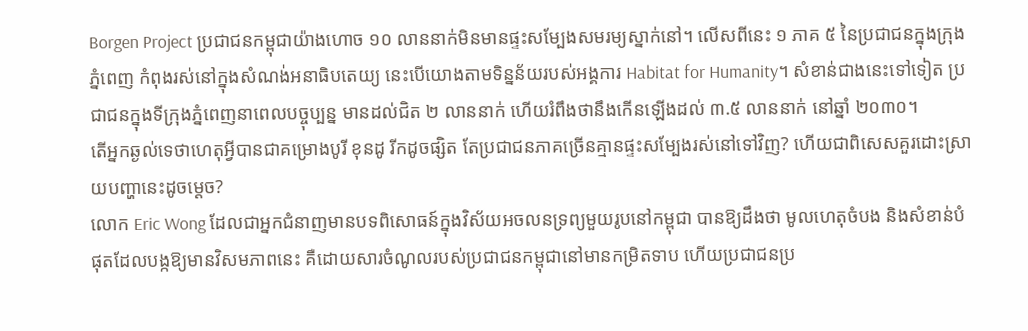Borgen Project ប្រជាជនកម្ពុជាយ៉ាងហោច ១០ លាននាក់មិនមានផ្ទះសម្បែងសមរម្យស្នាក់នៅ។ លើសពីនេះ ១ ភាគ ៥ នៃប្រជាជនក្នុងក្រុងភ្នំពេញ កំពុងរស់នៅក្នុងសំណង់អនាធិបតេយ្យ នេះបើយោងតាមទិន្នន័យរបស់អង្គការ Habitat for Humanity។ សំខាន់ជាងនេះទៅទៀត ប្រជាជនក្នុងទីក្រុងភ្នំពេញនាពេលបច្ចុប្បន្ន មានដល់ជិត ២ លាននាក់ ហើយរំពឹងថានឹងកើនឡើងដល់ ៣.៥ លាននាក់ នៅឆ្នាំ ២០៣០។
តើអ្នកឆ្ងល់ទេថាហេតុអ្វីបានជាគម្រោងបូរី ខុនដូ រីកដូចផ្សិត តែប្រជាជនភាគច្រើនគ្មានផ្ទះសម្បែងរស់នៅទៅវិញ? ហើយជាពិសេសគួរដោះស្រាយបញ្ហានេះដូចម្ដេច?
លោក Eric Wong ដែលជាអ្នកជំនាញមានបទពិសោធន៍ក្នុងវិស័យអចលនទ្រព្យមួយរូបនៅកម្ពុជា បានឱ្យដឹងថា មូលហេតុចំបង និងសំខាន់បំផុតដែលបង្កឱ្យមានវិសមភាពនេះ គឺដោយសារចំណូលរបស់ប្រជាជនកម្ពុជានៅមានកម្រិតទាប ហើយប្រជាជនប្រ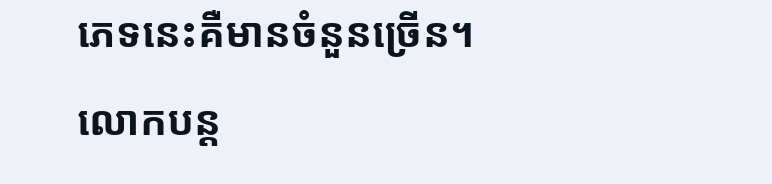ភេទនេះគឺមានចំនួនច្រើន។
លោកបន្ត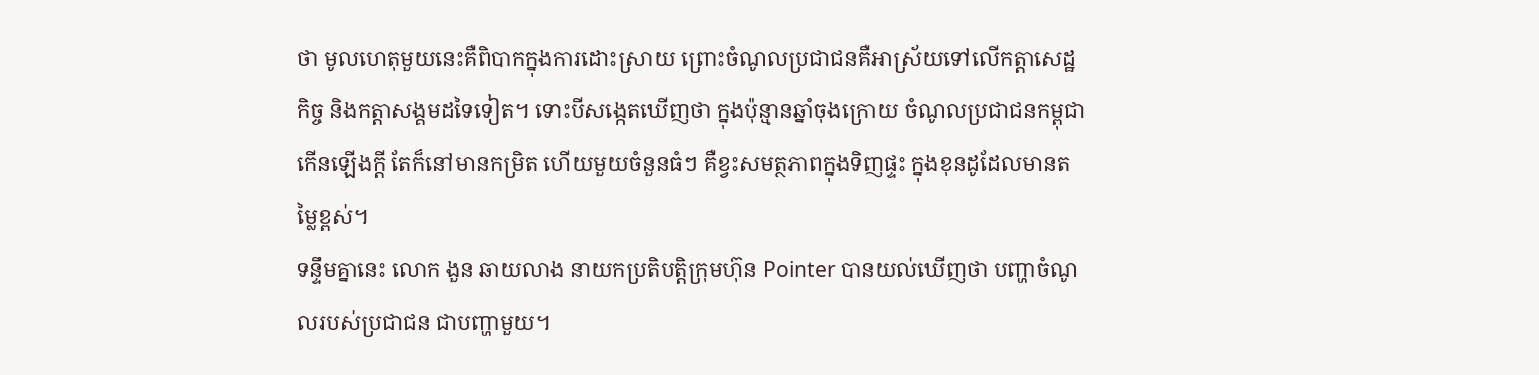ថា មូលហេតុមួយនេះគឺពិបាកក្នុងការដោះស្រាយ ព្រោះចំណូលប្រជាជនគឺអាស្រ័យទៅលើកត្តាសេដ្ឋកិច្ច និងកត្តាសង្គមដទៃទៀត។ ទោះបីសង្កេតឃើញថា ក្នុងប៉ុន្មានឆ្នាំចុងក្រោយ ចំណូលប្រជាជនកម្ពុជាកើនឡើងក្ដី តែក៏នៅមានកម្រិត ហើយមួយចំនួនធំៗ គឺខ្វះសមត្ថភាពក្នុងទិញផ្ទះ ក្នុងខុនដូដែលមានតម្លៃខ្ពស់។
ទន្ទឹមគ្នានេះ លោក ងួន ឆាយលាង នាយកប្រតិបត្តិក្រុមហ៊ុន Pointer បានយល់ឃើញថា បញ្ហាចំណូលរបស់ប្រជាជន ជាបញ្ហាមួយ។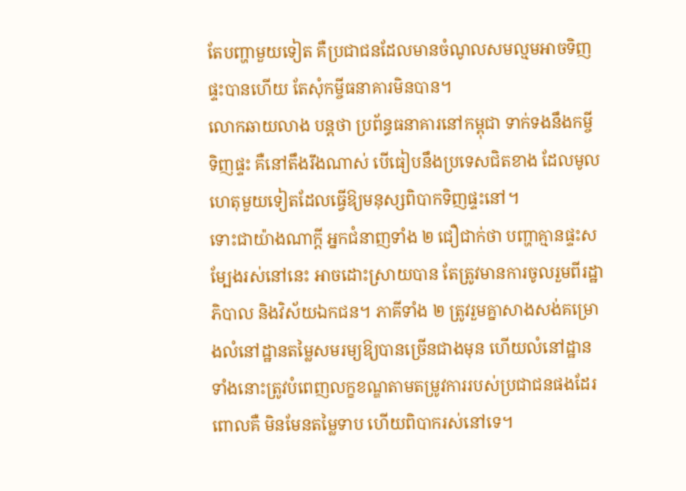តែបញ្ហាមួយទៀត គឺប្រជាជនដែលមានចំណូលសមល្មមអាចទិញផ្ទះបានហើយ តែសុំកម្ចីធនាគារមិនបាន។
លោកឆាយលាង បន្តថា ប្រព័ន្ធធនាគារនៅកម្ពុជា ទាក់ទងនឹងកម្ចីទិញផ្ទះ គឺនៅតឹងរឹងណាស់ បើធៀបនឹងប្រទេសជិតខាង ដែលមូលហេតុមួយទៀតដែលធ្វើឱ្យមនុស្សពិបាកទិញផ្ទះនៅ។
ទោះជាយ៉ាងណាក្ដី អ្នកជំនាញទាំង ២ ជឿជាក់ថា បញ្ហាគ្មានផ្ទះសម្បែងរស់នៅនេះ អាចដោះស្រាយបាន តែត្រូវមានការចូលរួមពីរដ្ឋាភិបាល និងវិស័យឯកជន។ ភាគីទាំង ២ ត្រូវរួមគ្នាសាងសង់គម្រោងលំនៅដ្ឋានតម្លៃសមរម្យឱ្យបានច្រើនជាងមុន ហើយលំនៅដ្ឋានទាំងនោះត្រូវបំពេញលក្ខខណ្ឌតាមតម្រូវការរបស់ប្រជាជនផងដែរ ពោលគឺ មិនមែនតម្លៃទាប ហើយពិបាករស់នៅទេ។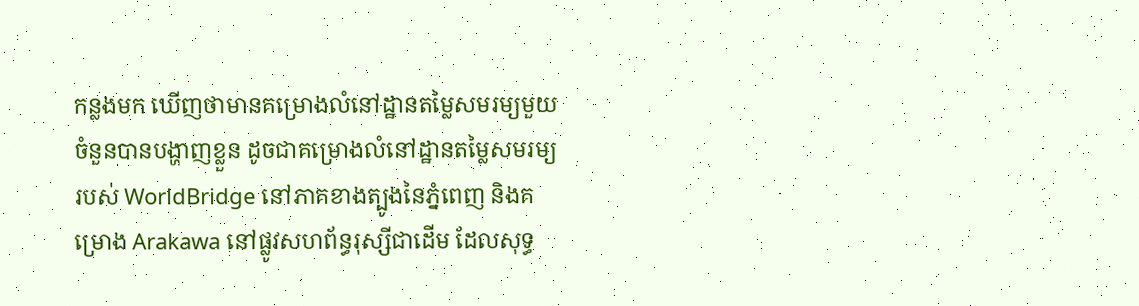កន្លងមក ឃើញថាមានគម្រោងលំនៅដ្ឋានតម្លៃសមរម្យមួយចំនួនបានបង្ហាញខ្លួន ដូចជាគម្រោងលំនៅដ្ឋានតម្លៃសមរម្យរបស់ WorldBridge នៅភាគខាងត្បូងនៃភ្នំពេញ និងគម្រោង Arakawa នៅផ្លូវសហព័ន្ធរុស្សីជាដើម ដែលសុទ្ធ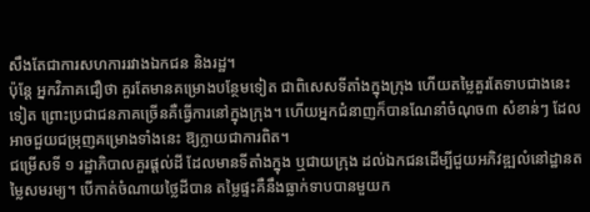សឹងតែជាការសហការរវាងឯកជន និងរដ្ឋ។
ប៉ុន្តែ អ្នកវិភាគជឿថា គួរតែមានគម្រោងបន្ថែមទៀត ជាពិសេសទីតាំងក្នុងក្រុង ហើយតម្លៃគួរតែទាបជាងនេះទៀត ព្រោះប្រជាជនភាគច្រើនគឺធ្វើការនៅក្នុងក្រុង។ ហើយអ្នកជំនាញក៏បានណែនាំចំណុច៣ សំខាន់ៗ ដែលអាចជួយជម្រុញគម្រោងទាំងនេះ ឱ្យក្លាយជាការពិត។
ជម្រើសទី ១ រដ្ឋាភិបាលគួរផ្ដល់ដី ដែលមានទីតាំងក្នុង ឬជាយក្រុង ដល់ឯកជនដើម្បីជួយអភិវឌ្ឍលំនៅដ្ឋានតម្លៃសមរម្យ។ បើកាត់ចំណាយថ្លៃដីបាន តម្លៃផ្ទះគឺនឹងធ្លាក់ទាបបានមួយក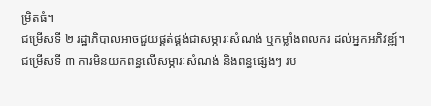ម្រិតធំ។
ជម្រើសទី ២ រដ្ឋាភិបាលអាចជួយផ្គត់ផ្គង់ជាសម្ភារៈសំណង់ ឬកម្លាំងពលករ ដល់អ្នកអភិវឌ្ឍ៍។
ជម្រើសទី ៣ ការមិនយកពន្ធលើសម្ភារៈសំណង់ និងពន្ធផ្សេងៗ រប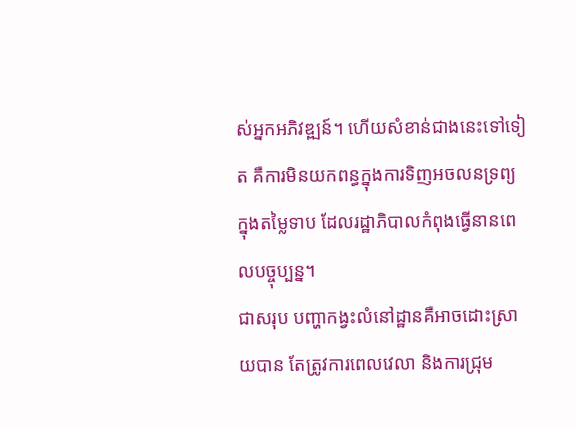ស់អ្នកអភិវឌ្ឍន៍។ ហើយសំខាន់ជាងនេះទៅទៀត គឺការមិនយកពន្ធក្នុងការទិញអចលនទ្រព្យក្នុងតម្លៃទាប ដែលរដ្ឋាភិបាលកំពុងធ្វើនានពេលបច្ចុប្បន្ន។
ជាសរុប បញ្ហាកង្វះលំនៅដ្ឋានគឺអាចដោះស្រាយបាន តែត្រូវការពេលវេលា និងការជ្រុម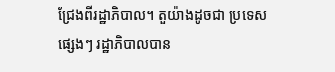ជ្រែងពីរដ្ឋាភិបាល។ តួយ៉ាងដូចជា ប្រទេសផ្សេងៗ រដ្ឋាភិបាលបាន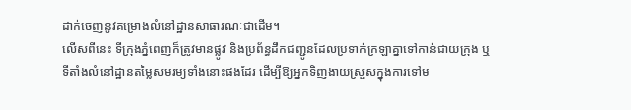ដាក់ចេញនូវគម្រោងលំនៅដ្ឋានសាធារណៈជាដើម។
លើសពីនេះ ទីក្រុងភ្នំពេញក៏ត្រូវមានផ្លូវ និងប្រព័ន្ធដឹកជញ្ជូនដែលប្រទាក់ក្រឡាគ្នាទៅកាន់ជាយក្រុង ឬទីតាំងលំនៅដ្ឋានតម្លៃសមរម្យទាំងនោះផងដែរ ដើម្បីឱ្យអ្នកទិញងាយស្រួសក្នុងការទៅម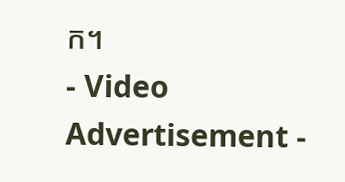ក។
- Video Advertisement -